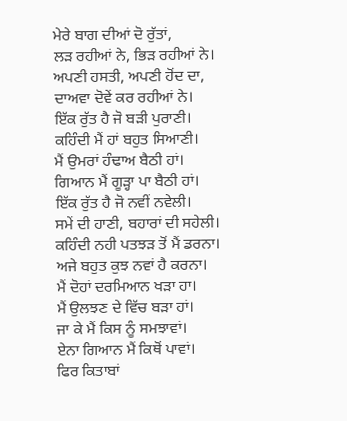ਮੇਰੇ ਬਾਗ ਦੀਆਂ ਦੋ ਰੁੱਤਾਂ,
ਲੜ ਰਹੀਆਂ ਨੇ, ਭਿੜ ਰਹੀਆਂ ਨੇ।
ਅਪਣੀ ਹਸਤੀ, ਅਪਣੀ ਹੋਂਦ ਦਾ,
ਦਾਅਵਾ ਦੋਵੇਂ ਕਰ ਰਹੀਆਂ ਨੇ।
ਇੱਕ ਰੁੱਤ ਹੈ ਜੋ ਬੜੀ ਪੁਰਾਣੀ।
ਕਹਿੰਦੀ ਮੈਂ ਹਾਂ ਬਹੁਤ ਸਿਆਣੀ।
ਮੈਂ ਉਮਰਾਂ ਹੰਢਾਅ ਬੈਠੀ ਹਾਂ।
ਗਿਆਨ ਮੈਂ ਗੂੜ੍ਹਾ ਪਾ ਬੈਠੀ ਹਾਂ।
ਇੱਕ ਰੁੱਤ ਹੈ ਜੋ ਨਵੀਂ ਨਵੇਲੀ।
ਸਮੇਂ ਦੀ ਹਾਣੀ, ਬਹਾਰਾਂ ਦੀ ਸਹੇਲੀ।
ਕਹਿੰਦੀ ਨਹੀ ਪਤਝੜ ਤੋਂ ਮੈਂ ਡਰਨਾ।
ਅਜੇ ਬਹੁਤ ਕੁਝ ਨਵਾਂ ਹੈ ਕਰਨਾ।
ਮੈਂ ਦੋਹਾਂ ਦਰਮਿਆਨ ਖੜਾ ਹਾ।
ਮੈਂ ਉਲਝਣ ਦੇ ਵਿੱਚ ਬੜਾ ਹਾਂ।
ਜਾ ਕੇ ਮੈਂ ਕਿਸ ਨੂੰ ਸਮਝਾਵਾਂ।
ਏਨਾ ਗਿਆਨ ਮੈਂ ਕਿਥੋਂ ਪਾਵਾਂ।
ਫਿਰ ਕਿਤਾਬਾਂ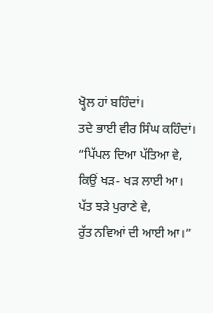ਖ੍ਹੋਲ ਹਾਂ ਬਹਿੰਦਾਂ।
ਤਦੇ ਭਾਈ ਵੀਰ ਸਿੰਘ ਕਹਿੰਦਾਂ।
“ਪਿੱਪਲ ਦਿਆ ਪੱਤਿਆ ਵੇ,
ਕਿਉਂ ਖੜ- ਖੜ ਲਾਈ ਆ।
ਪੱਤ ਝੜੇ ਪੁਰਾਣੇ ਵੇ,
ਰੁੱਤ ਨਵਿਆਂ ਦੀ ਆਈ ਆ।”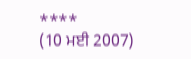****
(10 ਮਈ 2007)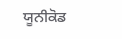ਯੂਨੀਕੋਡ